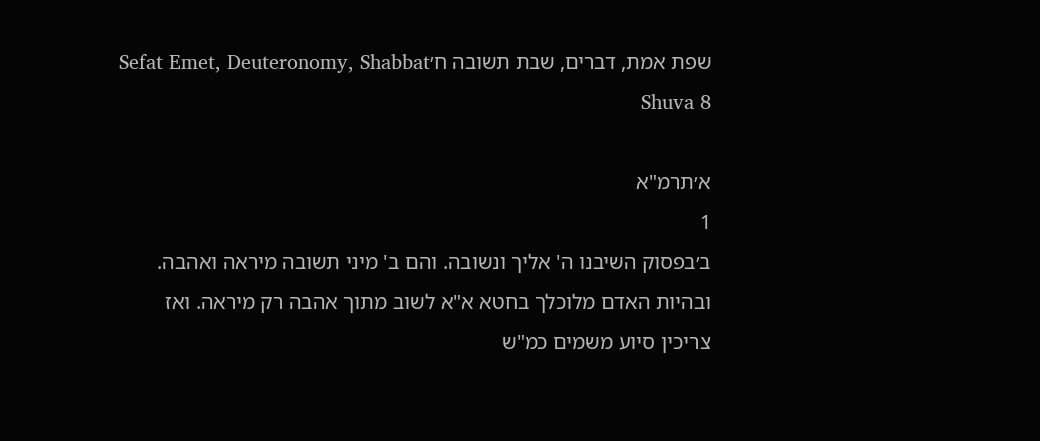שפת אמת, דברים, שבת תשובה ח׳Sefat Emet, Deuteronomy, Shabbat Shuva 8

א׳תרמ"א
1
ב׳בפסוק השיבנו ה' אליך ונשובה. והם ב' מיני תשובה מיראה ואהבה. ובהיות האדם מלוכלך בחטא א"א לשוב מתוך אהבה רק מיראה. ואז צריכין סיוע משמים כמ"ש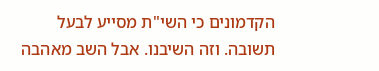הקדמונים כי השי"ת מסייע לבעל תשובה. וזה השיבנו. אבל השב מאהבה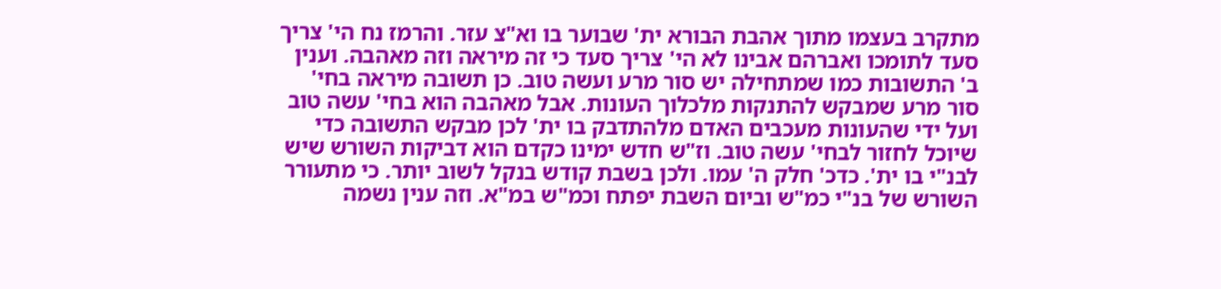מתקרב בעצמו מתוך אהבת הבורא ית' שבוער בו וא"צ עזר. והרמז נח הי' צריך סעד לתומכו ואברהם אבינו לא הי' צריך סעד כי זה מיראה וזה מאהבה. וענין ב' התשובות כמו שמתחילה יש סור מרע ועשה טוב. כן תשובה מיראה בחי' סור מרע שמבקש להתנקות מלכלוך העונות. אבל מאהבה הוא בחי' עשה טוב ועל ידי שהעונות מעכבים האדם מלהתדבק בו ית' לכן מבקש התשובה כדי שיוכל לחזור לבחי' עשה טוב. וז"ש חדש ימינו כקדם הוא דביקות השורש שיש לבנ"י בו ית'. כדכ' חלק ה' עמו. ולכן בשבת קודש בנקל לשוב יותר. כי מתעורר השורש של בנ"י כמ"ש וביום השבת יפתח וכמ"ש במ"א. וזה ענין נשמה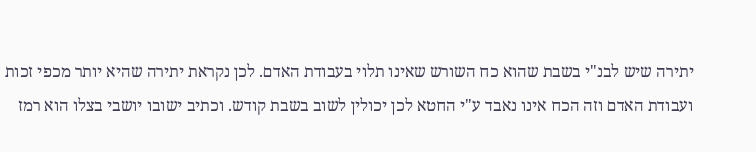יתירה שיש לבנ"י בשבת שהוא כח השורש שאינו תלוי בעבודת האדם. לכן נקראת יתירה שהיא יותר מכפי זכות ועבודת האדם וזה הכח אינו נאבד ע"י החטא לכן יכולין לשוב בשבת קודש. וכתיב ישובו יושבי בצלו הוא רמז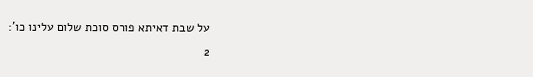על שבת דאיתא פורס סוכת שלום עלינו כו':
2